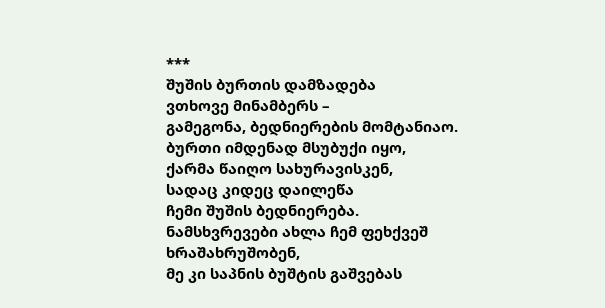***
შუშის ბურთის დამზადება
ვთხოვე მინამბერს –
გამეგონა, ბედნიერების მომტანიაო.
ბურთი იმდენად მსუბუქი იყო,
ქარმა წაიღო სახურავისკენ,
სადაც კიდეც დაილეწა
ჩემი შუშის ბედნიერება.
ნამსხვრევები ახლა ჩემ ფეხქვეშ
ხრაშახრუშობენ,
მე კი საპნის ბუშტის გაშვებას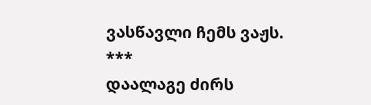ვასწავლი ჩემს ვაჟს.
***
დაალაგე ძირს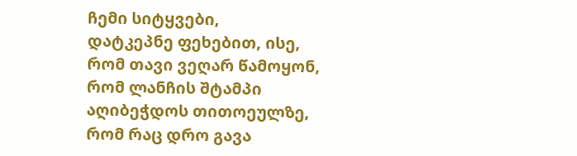ჩემი სიტყვები,
დატკეპნე ფეხებით, ისე, რომ თავი ვეღარ წამოყონ,
რომ ლანჩის შტამპი აღიბეჭდოს თითოეულზე,
რომ რაც დრო გავა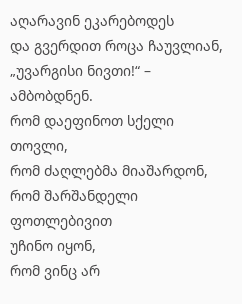აღარავინ ეკარებოდეს
და გვერდით როცა ჩაუვლიან, „უვარგისი ნივთი!“ – ამბობდნენ.
რომ დაეფინოთ სქელი თოვლი,
რომ ძაღლებმა მიაშარდონ,
რომ შარშანდელი ფოთლებივით
უჩინო იყონ,
რომ ვინც არ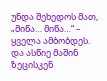უნდა შეხედოს მათ,
„მიწა… მიწა…“ – ყველა ამბობდეს.
და ასწიე მაშინ ზეცისკენ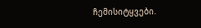ჩემისიტყვები.